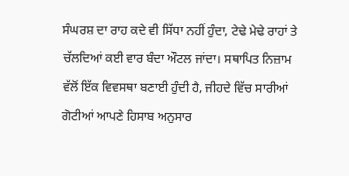ਸੰਘਰਸ਼ ਦਾ ਰਾਹ ਕਦੇ ਵੀ ਸਿੱਧਾ ਨਹੀਂ ਹੁੰਦਾ, ਟੇਢੇ ਮੇਢੇ ਰਾਹਾਂ ਤੇ ਚੱਲਦਿਆਂ ਕਈ ਵਾਰ ਬੰਦਾ ਔਟਲ ਜਾਂਦਾ। ਸਥਾਪਿਤ ਨਿਜ਼ਾਮ ਵੱਲੋਂ ਇੱਕ ਵਿਵਸਥਾ ਬਣਾਈ ਹੁੰਦੀ ਹੈ, ਜੀਹਦੇ ਵਿੱਚ ਸਾਰੀਆਂ ਗੋਟੀਆਂ ਆਪਣੇ ਹਿਸਾਬ ਅਨੁਸਾਰ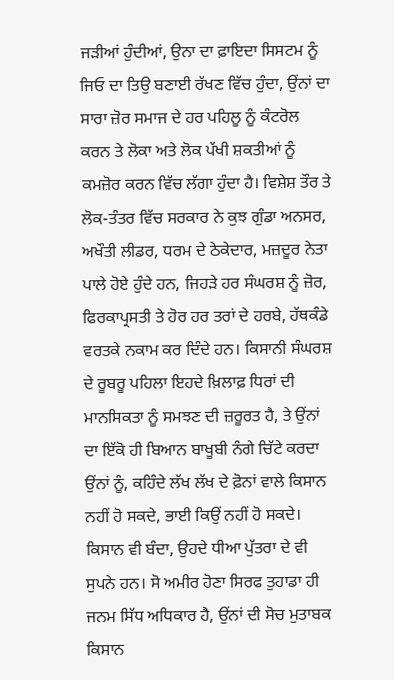ਜੜੀਆਂ ਹੁੰਦੀਆਂ, ਉਨਾ ਦਾ ਫ਼ਾਇਦਾ ਸਿਸਟਮ ਨੂੰ ਜਿਓ ਦਾ ਤਿਉ ਬਣਾਈ ਰੱਖਣ ਵਿੱਚ ਹੁੰਦਾ, ਉਂਨਾਂ ਦਾ ਸਾਰਾ ਜ਼ੋਰ ਸਮਾਜ ਦੇ ਹਰ ਪਹਿਲੂ ਨੂੰ ਕੰਟਰੋਲ ਕਰਨ ਤੇ ਲੋਕਾ ਅਤੇ ਲੋਕ ਪੱਖੀ ਸ਼ਕਤੀਆਂ ਨੂੰ ਕਮਜ਼ੋਰ ਕਰਨ ਵਿੱਚ ਲੱਗਾ ਹੁੰਦਾ ਹੈ। ਵਿਸ਼ੇਸ਼ ਤੌਰ ਤੇ ਲੋਕ-ਤੰਤਰ ਵਿੱਚ ਸਰਕਾਰ ਨੇ ਕੁਝ ਗੁੰਡਾ ਅਨਸਰ, ਅਖੌਤੀ ਲੀਡਰ, ਧਰਮ ਦੇ ਠੇਕੇਦਾਰ, ਮਜ਼ਦੂਰ ਨੇਤਾ ਪਾਲੇ ਹੋਏ ਹੁੰਦੇ ਹਨ, ਜਿਹੜੇ ਹਰ ਸੰਘਰਸ਼ ਨੂੰ ਜ਼ੋਰ, ਫਿਰਕਾਪ੍ਰਸਤੀ ਤੇ ਹੋਰ ਹਰ ਤਰਾਂ ਦੇ ਹਰਬੇ, ਹੱਥਕੰਡੇ ਵਰਤਕੇ ਨਕਾਮ ਕਰ ਦਿੰਦੇ ਹਨ। ਕਿਸਾਨੀ ਸੰਘਰਸ਼ ਦੇ ਰੂਬਰੂ ਪਹਿਲਾ ਇਹਦੇ ਖ਼ਿਲਾਫ਼ ਧਿਰਾਂ ਦੀ ਮਾਨਸਿਕਤਾ ਨੂੰ ਸਮਝਣ ਦੀ ਜ਼ਰੂਰਤ ਹੈ, ਤੇ ਉਂਨਾਂ ਦਾ ਇੱਕੋ ਹੀ ਬਿਆਨ ਬਾਖੂਬੀ ਨੰਗੇ ਚਿੱਟੇ ਕਰਦਾ ਉਂਨਾਂ ਨੂੰ, ਕਹਿੰਦੇ ਲੱਖ ਲੱਖ ਦੇ ਫ਼ੋਨਾਂ ਵਾਲੇ ਕਿਸਾਨ ਨਹੀਂ ਹੋ ਸਕਦੇ, ਭਾਈ ਕਿਉਂ ਨਹੀਂ ਹੋ ਸਕਦੇ। ਕਿਸਾਨ ਵੀ ਬੰਦਾ, ਉਹਦੇ ਧੀਆ ਪੁੱਤਰਾ ਦੇ ਵੀ ਸੁਪਨੇ ਹਨ। ਸੋ ਅਮੀਰ ਹੋਣਾ ਸਿਰਫ ਤੁਹਾਡਾ ਹੀ ਜਨਮ ਸਿੱਧ ਅਧਿਕਾਰ ਹੈ, ਉਂਨਾਂ ਦੀ ਸੋਚ ਮੁਤਾਬਕ ਕਿਸਾਨ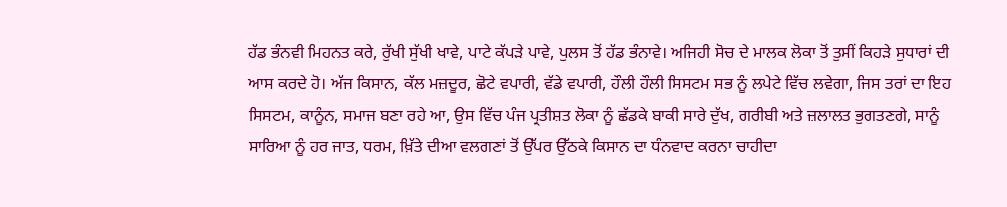ਹੱਡ ਭੰਨਵੀ ਮਿਹਨਤ ਕਰੇ, ਰੁੱਖੀ ਸੁੱਖੀ ਖਾਵੇ, ਪਾਟੇ ਕੱਪੜੇ ਪਾਵੇ, ਪੁਲਸ ਤੋਂ ਹੱਡ ਭੰਨਾਵੇ। ਅਜਿਹੀ ਸੋਚ ਦੇ ਮਾਲਕ ਲੋਕਾ ਤੋਂ ਤੁਸੀਂ ਕਿਹੜੇ ਸੁਧਾਰਾਂ ਦੀ ਆਸ ਕਰਦੇ ਹੋ। ਅੱਜ ਕਿਸਾਨ, ਕੱਲ ਮਜ਼ਦੂਰ, ਛੋਟੇ ਵਪਾਰੀ, ਵੱਡੇ ਵਪਾਰੀ, ਹੌਲੀ ਹੌਲੀ ਸਿਸਟਮ ਸਭ ਨੂੰ ਲਪੇਟੇ ਵਿੱਚ ਲਵੇਗਾ, ਜਿਸ ਤਰਾਂ ਦਾ ਇਹ ਸਿਸਟਮ, ਕਾਨੂੰਨ, ਸਮਾਜ ਬਣਾ ਰਹੇ ਆ, ਉਸ ਵਿੱਚ ਪੰਜ ਪ੍ਰਤੀਸ਼ਤ ਲੋਕਾ ਨੂੰ ਛੱਡਕੇ ਬਾਕੀ ਸਾਰੇ ਦੁੱਖ, ਗਰੀਬੀ ਅਤੇ ਜ਼ਲਾਲਤ ਭੁਗਤਣਗੇ, ਸਾਨੂੰ ਸਾਰਿਆ ਨੂੰ ਹਰ ਜਾਤ, ਧਰਮ, ਖ਼ਿੱਤੇ ਦੀਆ ਵਲਗਣਾਂ ਤੋਂ ਉੱਪਰ ਉੱਠਕੇ ਕਿਸਾਨ ਦਾ ਧੰਨਵਾਦ ਕਰਨਾ ਚਾਹੀਦਾ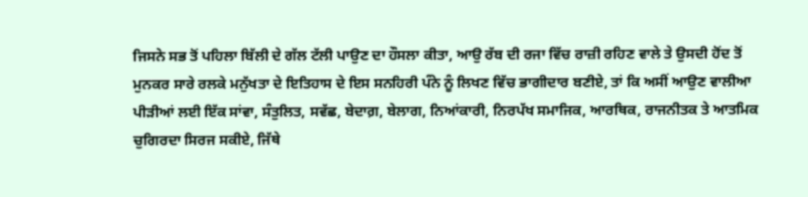ਜਿਸਨੇ ਸਭ ਤੋਂ ਪਹਿਲਾ ਬਿੱਲੀ ਦੇ ਗੱਲ ਟੱਲੀ ਪਾਉਣ ਦਾ ਹੌਸਲਾ ਕੀਤਾ, ਆਉ ਰੱਬ ਦੀ ਰਜਾ ਵਿੱਚ ਰਾਜ਼ੀ ਰਹਿਣ ਵਾਲੇ ਤੇ ਉਸਦੀ ਹੋਂਦ ਤੋਂ ਮੁਨਕਰ ਸਾਰੇ ਰਲਕੇ ਮਨੁੱਖਤਾ ਦੇ ਇਤਿਹਾਸ ਦੇ ਇਸ ਸਨਹਿਰੀ ਪੰਨੇ ਨੂੰ ਲਿਖਣ ਵਿੱਚ ਭਾਗੀਦਾਰ ਬਣੀਏ, ਤਾਂ ਕਿ ਅਸੀਂ ਆਉਣ ਵਾਲੀਆ ਪੀੜੀਆਂ ਲਈ ਇੱਕ ਸਾਂਵਾ, ਸੰਤੁਲਿਤ, ਸਵੱਛ, ਬੇਦਾਗ਼, ਬੇਲਾਗ, ਨਿਆਂਕਾਰੀ, ਨਿਰਪੱਖ ਸਮਾਜਿਕ, ਆਰਥਿਕ, ਰਾਜਨੀਤਕ ਤੇ ਆਤਮਿਕ ਚੁਗਿਰਦਾ ਸਿਰਜ ਸਕੀਏ, ਜਿੱਥੇ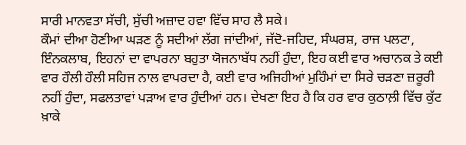ਸਾਰੀ ਮਾਨਵਤਾ ਸੱਚੀ, ਸੁੱਚੀ ਅਜ਼ਾਦ ਹਵਾ ਵਿੱਚ ਸਾਹ ਲੈ ਸਕੇ।
ਕੌਮਾਂ ਦੀਆ ਹੋਣੀਆ ਘੜਣ ਨੂੰ ਸਦੀਆਂ ਲੱਗ ਜਾਂਦੀਆਂ, ਜੱਦੋ-ਜਹਿਦ, ਸੰਘਰਸ਼, ਰਾਜ ਪਲਟਾ, ਇੰਨਕਲਾਬ, ਇਹਨਾਂ ਦਾ ਵਾਪਰਨਾ ਬਹੁਤਾ ਯੋਜਨਾਬੱਧ ਨਹੀਂ ਹੁੰਦਾ, ਇਹ ਕਈ ਵਾਰ ਅਚਾਨਕ ਤੇ ਕਈ ਵਾਰ ਹੌਲੀ ਹੌਲੀ ਸਹਿਜ ਨਾਲ ਵਾਪਰਦਾ ਹੈ, ਕਈ ਵਾਰ ਅਜਿਹੀਆਂ ਮੁਹਿੰਮਾਂ ਦਾ ਸਿਰੇ ਚੜਣਾ ਜ਼ਰੂਰੀ ਨਹੀਂ ਹੁੰਦਾ, ਸਫਲਤਾਵਾਂ ਪੜਾਅ ਵਾਰ ਹੁੰਦੀਆਂ ਹਨ। ਦੇਖਣਾ ਇਹ ਹੈ ਕਿ ਹਰ ਵਾਰ ਕੁਠਾਲ਼ੀ ਵਿੱਚ ਕੁੱਟ ਖ਼ਾਕੇ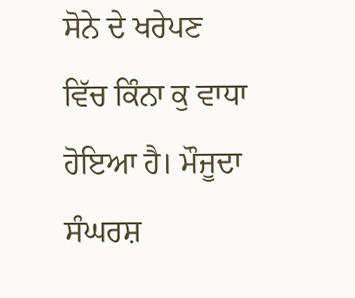ਸੋਨੇ ਦੇ ਖਰੇਪਣ ਵਿੱਚ ਕਿੰਨਾ ਕੁ ਵਾਧਾ ਹੋਇਆ ਹੈ। ਮੌਜੂਦਾ ਸੰਘਰਸ਼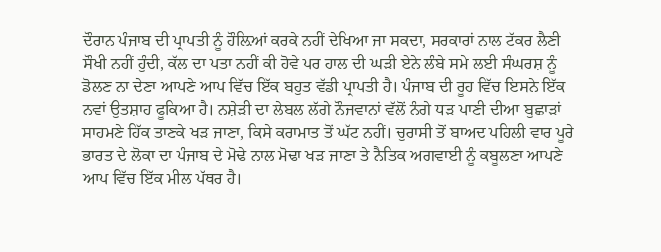ਦੌਰਾਨ ਪੰਜਾਬ ਦੀ ਪ੍ਰਾਪਤੀ ਨੂੰ ਹੌਲ਼ਿਆਂ ਕਰਕੇ ਨਹੀਂ ਦੇਖਿਆ ਜਾ ਸਕਦਾ, ਸਰਕਾਰਾਂ ਨਾਲ ਟੱਕਰ ਲੈਣੀ ਸੌਖੀ ਨਹੀਂ ਹੁੰਦੀ, ਕੱਲ ਦਾ ਪਤਾ ਨਹੀਂ ਕੀ ਹੋਵੇ ਪਰ ਹਾਲ ਦੀ ਘੜੀ ਏਨੇ ਲੰਬੇ ਸਮੇ ਲਈ ਸੰਘਰਸ਼ ਨੂੰ ਡੋਲਣ ਨਾ ਦੇਣਾ ਆਪਣੇ ਆਪ ਵਿੱਚ ਇੱਕ ਬਹੁਤ ਵੱਡੀ ਪ੍ਰਾਪਤੀ ਹੈ। ਪੰਜਾਬ ਦੀ ਰੂਹ ਵਿੱਚ ਇਸਨੇ ਇੱਕ ਨਵਾਂ ਉਤਸ਼ਾਹ ਫੂਕਿਆ ਹੈ। ਨਸ਼ੇੜੀ ਦਾ ਲੇਬਲ ਲੱਗੇ ਨੌਜਵਾਨਾਂ ਵੱਲੋਂ ਨੰਗੇ ਧੜ ਪਾਣੀ ਦੀਆ ਬੁਛਾੜਾਂ ਸਾਹਮਣੇ ਹਿੱਕ ਤਾਣਕੇ ਖੜ ਜਾਣਾ, ਕਿਸੇ ਕਰਾਮਾਤ ਤੋਂ ਘੱਟ ਨਹੀਂ। ਚੁਰਾਸੀ ਤੋਂ ਬਾਅਦ ਪਹਿਲੀ ਵਾਰ ਪੂਰੇ ਭਾਰਤ ਦੇ ਲੋਕਾ ਦਾ ਪੰਜਾਬ ਦੇ ਮੋਢੇ ਨਾਲ ਮੋਢਾ ਖੜ ਜਾਣਾ ਤੇ ਨੈਤਿਕ ਅਗਵਾਈ ਨੂੰ ਕਬੂਲਣਾ ਆਪਣੇ ਆਪ ਵਿੱਚ ਇੱਕ ਮੀਲ ਪੱਥਰ ਹੈ।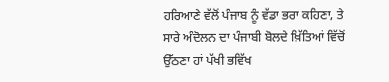ਹਰਿਆਣੇ ਵੱਲੋਂ ਪੰਜਾਬ ਨੂੰ ਵੱਡਾ ਭਰਾ ਕਹਿਣਾ, ਤੇ ਸਾਰੇ ਅੰਦੋਲਨ ਦਾ ਪੰਜਾਬੀ ਬੋਲਦੇ ਖ਼ਿੱਤਿਆਂ ਵਿੱਚੋਂ ਉੱਠਣਾ ਹਾਂ ਪੱਖੀ ਭਵਿੱਖ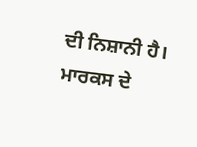ਦੀ ਨਿਸ਼ਾਨੀ ਹੈ।
ਮਾਰਕਸ ਦੇ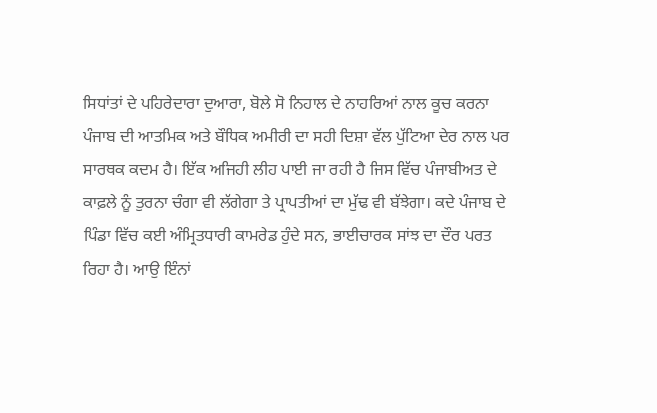ਸਿਧਾਂਤਾਂ ਦੇ ਪਹਿਰੇਦਾਰਾ ਦੁਆਰਾ, ਬੋਲੇ ਸੋ ਨਿਹਾਲ ਦੇ ਨਾਹਰਿਆਂ ਨਾਲ ਕੂਚ ਕਰਨਾ ਪੰਜਾਬ ਦੀ ਆਤਮਿਕ ਅਤੇ ਬੌਧਿਕ ਅਮੀਰੀ ਦਾ ਸਹੀ ਦਿਸ਼ਾ ਵੱਲ ਪੁੱਟਿਆ ਦੇਰ ਨਾਲ ਪਰ ਸਾਰਥਕ ਕਦਮ ਹੈ। ਇੱਕ ਅਜਿਹੀ ਲੀਹ ਪਾਈ ਜਾ ਰਹੀ ਹੈ ਜਿਸ ਵਿੱਚ ਪੰਜਾਬੀਅਤ ਦੇ ਕਾਫ਼ਲੇ ਨੂੰ ਤੁਰਨਾ ਚੰਗਾ ਵੀ ਲੱਗੇਗਾ ਤੇ ਪ੍ਰਾਪਤੀਆਂ ਦਾ ਮੁੱਢ ਵੀ ਬੱਝੇਗਾ। ਕਦੇ ਪੰਜਾਬ ਦੇ ਪਿੰਡਾ ਵਿੱਚ ਕਈ ਅੰਮ੍ਰਿਤਧਾਰੀ ਕਾਮਰੇਡ ਹੁੰਦੇ ਸਨ, ਭਾਈਚਾਰਕ ਸਾਂਝ ਦਾ ਦੌਰ ਪਰਤ ਰਿਹਾ ਹੈ। ਆਉ ਇੰਨਾਂ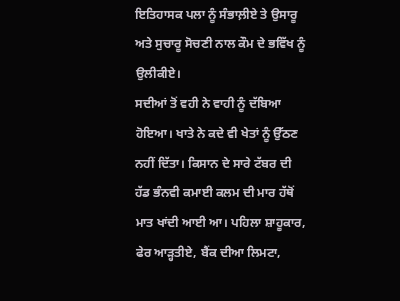ਇਤਿਹਾਸਕ ਪਲਾ ਨੂੰ ਸੰਭਾਲ਼ੀਏ ਤੇ ਉਸਾਰੂ ਅਤੇ ਸੁਚਾਰੂ ਸੋਚਣੀ ਨਾਲ ਕੌਮ ਦੇ ਭਵਿੱਖ ਨੂੰ ਉਲੀਕੀਏ।
ਸਦੀਆਂ ਤੋਂ ਵਹੀ ਨੇ ਵਾਹੀ ਨੂੰ ਦੱਬਿਆ ਹੋਇਆ। ਖਾਤੇ ਨੇ ਕਦੇ ਵੀ ਖੇਤਾਂ ਨੂੰ ਉੱਠਣ ਨਹੀਂ ਦਿੱਤਾ। ਕਿਸਾਨ ਦੇ ਸਾਰੇ ਟੱਬਰ ਦੀ ਹੱਡ ਭੰਨਵੀ ਕਮਾਈ ਕਲਮ ਦੀ ਮਾਰ ਹੱਥੋਂ ਮਾਤ ਖਾਂਦੀ ਆਈ ਆ। ਪਹਿਲਾ ਸ਼ਾਹੂਕਾਰ, ਫੇਰ ਆੜ੍ਹਤੀਏ, ਬੈਂਕ ਦੀਆ ਲਿਮਟਾ,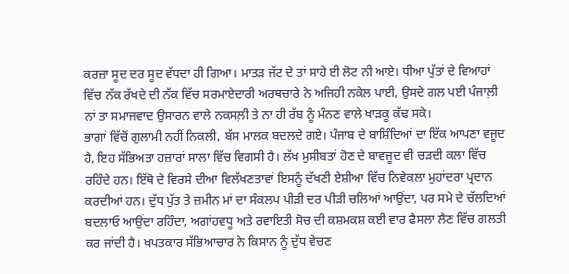ਕਰਜ਼ਾ ਸੂਦ ਦਰ ਸੂਦ ਵੱਧਦਾ ਹੀ ਗਿਆ। ਮਾਤੜ ਜੱਟ ਦੇ ਤਾਂ ਸਾਹੇ ਈ ਲੋਟ ਨੀ ਆਏ। ਧੀਆ ਪੁੱਤਾਂ ਦੇ ਵਿਆਹਾਂ ਵਿੱਚ ਨੱਕ ਰੱਖਦੇ ਦੀ ਨੱਕ ਵਿੱਚ ਸਰਮਾਏਦਾਰੀ ਅਰਥਚਾਰੇ ਨੇ ਅਜਿਹੀ ਨਕੇਲ ਪਾਈ, ਉਸਦੇ ਗਲ ਪਈ ਪੰਜਾਲ਼ੀ ਨਾਂ ਤਾ ਸਮਾਜਵਾਦ ਉਸਾਰਨ ਵਾਲੇ ਨਕਸਲ਼ੀ ਤੇ ਨਾ ਹੀ ਰੱਬ ਨੂੰ ਮੰਨਣ ਵਾਲੇ ਖਾੜਕੂ ਕੱਢ ਸਕੇ।
ਭਾਗਾਂ ਵਿੱਚੋਂ ਗੁਲਾਮੀ ਨਹੀਂ ਨਿਕਲੀ, ਬੱਸ ਮਾਲਕ ਬਦਲਦੇ ਗਏ। ਪੰਜਾਬ ਦੇ ਬਾਸ਼ਿੰਦਿਆਂ ਦਾ ਇੱਕ ਆਪਣਾ ਵਜੂਦ ਹੈ, ਇਹ ਸੱਭਿਅਤਾ ਹਜ਼ਾਰਾਂ ਸਾਲਾ ਵਿੱਚ ਵਿਗਸੀ ਹੈ। ਲੱਖ ਮੁਸੀਬਤਾਂ ਹੋਣ ਦੇ ਬਾਵਜੂਦ ਵੀ ਚੜਦੀ ਕਲਾ ਵਿੱਚ ਰਹਿੰਦੇ ਹਨ। ਇੱਥੋ ਦੇ ਵਿਰਸੇ ਦੀਆ ਵਿਲੱਖਣਤਾਵਾਂ ਇਸਨੂੰ ਦੱਖਣੀ ਏਸ਼ੀਆ ਵਿੱਚ ਨਿਵੇਕਲਾ ਮੁਹਾਂਦਰਾ ਪ੍ਰਦਾਨ ਕਰਦੀਆਂ ਹਨ। ਦੁੱਧ ਪੁੱਤ ਤੇ ਜ਼ਮੀਨ ਮਾਂ ਦਾ ਸੰਕਲਪ ਪੀੜੀ ਦਰ ਪੀੜੀ ਚਲਿਆਂ ਆਉਂਦਾ, ਪਰ ਸਮੇ ਦੇ ਚੱਲਦਿਆਂ ਬਦਲਾਓ ਆਉਂਦਾ ਰਹਿੰਦਾ, ਅਗਾਂਹਵਧੂ ਅਤੇ ਰਵਾਇਤੀ ਸੋਚ ਦੀ ਕਸ਼ਮਕਸ਼ ਕਈ ਵਾਰ ਫੈਸਲਾ ਲੈਣ ਵਿੱਚ ਗਲਤੀ ਕਰ ਜਾਂਦੀ ਹੈ। ਖਪਤਕਾਰ ਸੱਭਿਆਚਾਰ ਨੇ ਕਿਸਾਨ ਨੂੰ ਦੁੱਧ ਵੇਚਣ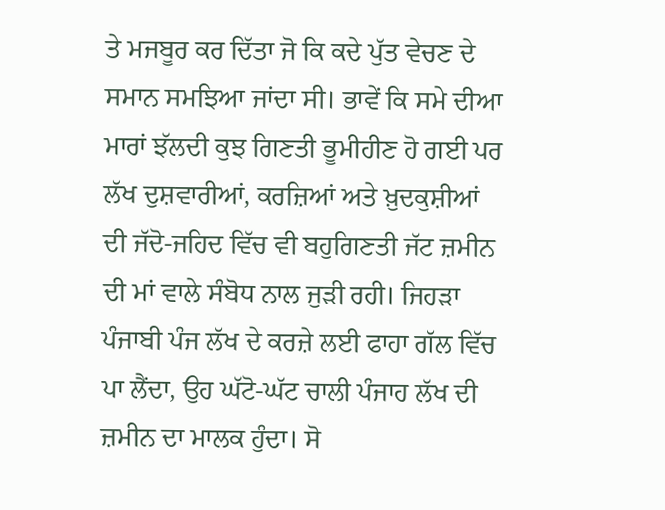ਤੇ ਮਜਬੂਰ ਕਰ ਦਿੱਤਾ ਜੋ ਕਿ ਕਦੇ ਪੁੱਤ ਵੇਚਣ ਦੇ ਸਮਾਨ ਸਮਝਿਆ ਜਾਂਦਾ ਸੀ। ਭਾਵੇਂ ਕਿ ਸਮੇ ਦੀਆ ਮਾਰਾਂ ਝੱਲਦੀ ਕੁਝ ਗਿਣਤੀ ਭੂਮੀਹੀਣ ਹੋ ਗਈ ਪਰ ਲੱਖ ਦੁਸ਼ਵਾਰੀਆਂ, ਕਰਜ਼ਿਆਂ ਅਤੇ ਖ਼ੁਦਕੁਸ਼ੀਆਂ ਦੀ ਜੱਦੋ-ਜਹਿਦ ਵਿੱਚ ਵੀ ਬਹੁਗਿਣਤੀ ਜੱਟ ਜ਼ਮੀਨ ਦੀ ਮਾਂ ਵਾਲੇ ਸੰਬੋਧ ਨਾਲ ਜੁੜੀ ਰਹੀ। ਜਿਹੜਾ ਪੰਜਾਬੀ ਪੰਜ ਲੱਖ ਦੇ ਕਰਜ਼ੇ ਲਈ ਫਾਹਾ ਗੱਲ ਵਿੱਚ ਪਾ ਲੈਂਦਾ, ਉਹ ਘੱਟੋ-ਘੱਟ ਚਾਲੀ ਪੰਜਾਹ ਲੱਖ ਦੀ ਜ਼ਮੀਨ ਦਾ ਮਾਲਕ ਹੁੰਦਾ। ਸੋ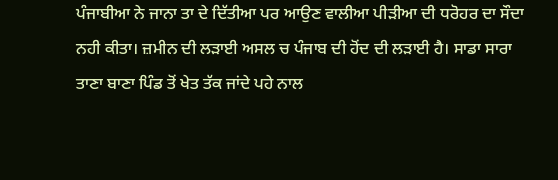ਪੰਜਾਬੀਆ ਨੇ ਜਾਨਾ ਤਾ ਦੇ ਦਿੱਤੀਆ ਪਰ ਆਉਣ ਵਾਲੀਆ ਪੀੜੀਆ ਦੀ ਧਰੋਹਰ ਦਾ ਸੌਦਾ ਨਹੀ ਕੀਤਾ। ਜ਼ਮੀਨ ਦੀ ਲੜਾਈ ਅਸਲ ਚ ਪੰਜਾਬ ਦੀ ਹੋਂਦ ਦੀ ਲੜਾਈ ਹੈ। ਸਾਡਾ ਸਾਰਾ ਤਾਣਾ ਬਾਣਾ ਪਿੰਡ ਤੋਂ ਖੇਤ ਤੱਕ ਜਾਂਦੇ ਪਹੇ ਨਾਲ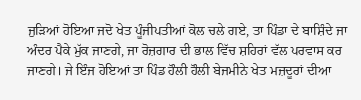ਜੁੜਿਆਂ ਹੋਇਆ ਜਦੋ ਖੇਤ ਪੂੰਜੀਪਤੀਆਂ ਕੋਲ ਚਲੇ ਗਏ, ਤਾ ਪਿੰਡਾ ਦੇ ਬਾਸ਼ਿੰਦੇ ਜਾ ਅੰਦਰ ਪੈਕੇ ਮੁੱਕ ਜਾਣਗੇ, ਜਾ ਰੋਜ਼ਗਾਰ ਦੀ ਭਾਲ ਵਿੱਚ ਸ਼ਹਿਰਾਂ ਵੱਲ ਪਰਵਾਸ ਕਰ ਜਾਣਗੇ। ਜੇ ਇੰਜ ਹੋਇਆਂ ਤਾ ਪਿੰਡ ਹੌਲੀ ਹੌਲੀ ਬੇਜਮੀਨੇ ਖੇਤ ਮਜ਼ਦੂਰਾਂ ਦੀਆ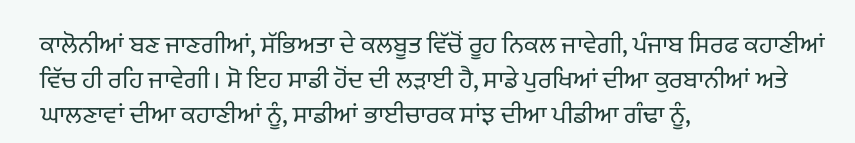ਕਾਲੋਨੀਆਂ ਬਣ ਜਾਣਗੀਆਂ, ਸੱਭਿਅਤਾ ਦੇ ਕਲਬੂਤ ਵਿੱਚੋਂ ਰੂਹ ਨਿਕਲ ਜਾਵੇਗੀ, ਪੰਜਾਬ ਸਿਰਫ ਕਹਾਣੀਆਂ ਵਿੱਚ ਹੀ ਰਹਿ ਜਾਵੇਗੀ। ਸੋ ਇਹ ਸਾਡੀ ਹੋਂਦ ਦੀ ਲੜਾਈ ਹੈ, ਸਾਡੇ ਪੁਰਖਿਆਂ ਦੀਆ ਕੁਰਬਾਨੀਆਂ ਅਤੇ ਘਾਲਣਾਵਾਂ ਦੀਆ ਕਹਾਣੀਆਂ ਨੂੰ, ਸਾਡੀਆਂ ਭਾਈਚਾਰਕ ਸਾਂਝ ਦੀਆ ਪੀਡੀਆ ਗੰਢਾ ਨੂੰ,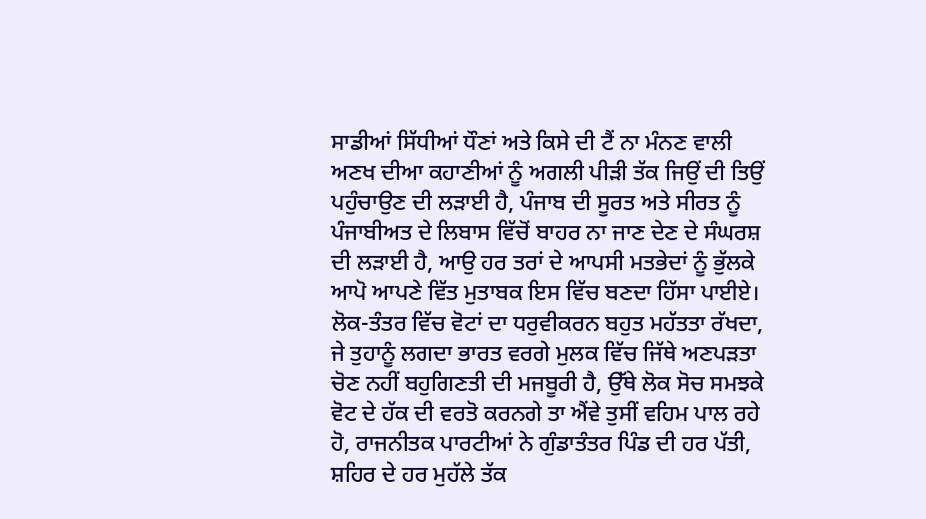ਸਾਡੀਆਂ ਸਿੱਧੀਆਂ ਧੌਣਾਂ ਅਤੇ ਕਿਸੇ ਦੀ ਟੈਂ ਨਾ ਮੰਨਣ ਵਾਲੀ ਅਣਖ ਦੀਆ ਕਹਾਣੀਆਂ ਨੂੰ ਅਗਲੀ ਪੀੜੀ ਤੱਕ ਜਿਉਂ ਦੀ ਤਿਉਂ ਪਹੁੰਚਾਉਣ ਦੀ ਲੜਾਈ ਹੈ, ਪੰਜਾਬ ਦੀ ਸੂਰਤ ਅਤੇ ਸੀਰਤ ਨੂੰ ਪੰਜਾਬੀਅਤ ਦੇ ਲਿਬਾਸ ਵਿੱਚੋਂ ਬਾਹਰ ਨਾ ਜਾਣ ਦੇਣ ਦੇ ਸੰਘਰਸ਼ ਦੀ ਲੜਾਈ ਹੈ, ਆਉ ਹਰ ਤਰਾਂ ਦੇ ਆਪਸੀ ਮਤਭੇਦਾਂ ਨੂੰ ਭੁੱਲਕੇ ਆਪੋ ਆਪਣੇ ਵਿੱਤ ਮੁਤਾਬਕ ਇਸ ਵਿੱਚ ਬਣਦਾ ਹਿੱਸਾ ਪਾਈਏ।
ਲੋਕ-ਤੰਤਰ ਵਿੱਚ ਵੋਟਾਂ ਦਾ ਧਰੁਵੀਕਰਨ ਬਹੁਤ ਮਹੱਤਤਾ ਰੱਖਦਾ, ਜੇ ਤੁਹਾਨੂੰ ਲਗਦਾ ਭਾਰਤ ਵਰਗੇ ਮੁਲਕ ਵਿੱਚ ਜਿੱਥੇ ਅਣਪੜਤਾ ਚੋਣ ਨਹੀਂ ਬਹੁਗਿਣਤੀ ਦੀ ਮਜਬੂਰੀ ਹੈ, ਉੱਥੇ ਲੋਕ ਸੋਚ ਸਮਝਕੇ ਵੋਟ ਦੇ ਹੱਕ ਦੀ ਵਰਤੋ ਕਰਨਗੇ ਤਾ ਐਂਵੇ ਤੁਸੀਂ ਵਹਿਮ ਪਾਲ ਰਹੇ ਹੋ, ਰਾਜਨੀਤਕ ਪਾਰਟੀਆਂ ਨੇ ਗੁੰਡਾਤੰਤਰ ਪਿੰਡ ਦੀ ਹਰ ਪੱਤੀ, ਸ਼ਹਿਰ ਦੇ ਹਰ ਮੁਹੱਲੇ ਤੱਕ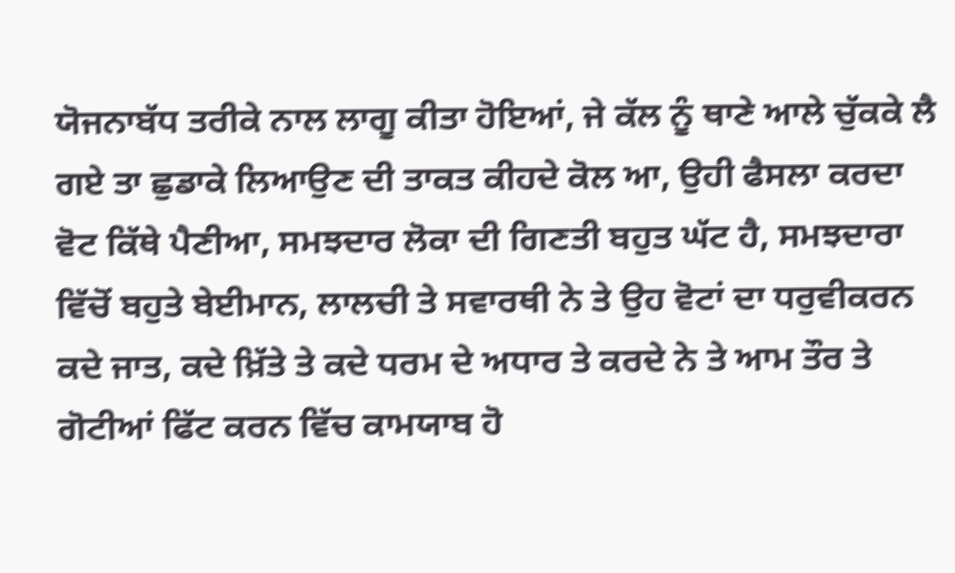ਯੋਜਨਾਬੱਧ ਤਰੀਕੇ ਨਾਲ ਲਾਗੂ ਕੀਤਾ ਹੋਇਆਂ, ਜੇ ਕੱਲ ਨੂੰ ਥਾਣੇ ਆਲੇ ਚੁੱਕਕੇ ਲੈ ਗਏ ਤਾ ਛੁਡਾਕੇ ਲਿਆਉਣ ਦੀ ਤਾਕਤ ਕੀਹਦੇ ਕੋਲ ਆ, ਉਹੀ ਫੈਸਲਾ ਕਰਦਾ ਵੋਟ ਕਿੱਥੇ ਪੈਣੀਆ, ਸਮਝਦਾਰ ਲੋਕਾ ਦੀ ਗਿਣਤੀ ਬਹੁਤ ਘੱਟ ਹੈ, ਸਮਝਦਾਰਾ ਵਿੱਚੋਂ ਬਹੁਤੇ ਬੇਈਮਾਨ, ਲਾਲਚੀ ਤੇ ਸਵਾਰਥੀ ਨੇ ਤੇ ਉਹ ਵੋਟਾਂ ਦਾ ਧਰੁਵੀਕਰਨ ਕਦੇ ਜਾਤ, ਕਦੇ ਖ਼ਿੱਤੇ ਤੇ ਕਦੇ ਧਰਮ ਦੇ ਅਧਾਰ ਤੇ ਕਰਦੇ ਨੇ ਤੇ ਆਮ ਤੌਰ ਤੇ ਗੋਟੀਆਂ ਫਿੱਟ ਕਰਨ ਵਿੱਚ ਕਾਮਯਾਬ ਹੋ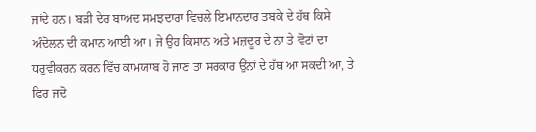ਜਾਂਦੇ ਹਨ। ਬੜੀ ਦੇਰ ਬਾਅਦ ਸਮਝਦਾਰਾ ਵਿਚਲੇ ਇਮਾਨਦਾਰ ਤਬਕੇ ਦੇ ਹੱਥ ਕਿਸੇ ਅੰਦੋਲਨ ਦੀ ਕਮਾਨ ਆਈ ਆ। ਜੇ ਉਹ ਕਿਸਾਨ ਅਤੇ ਮਜ਼ਦੂਰ ਦੇ ਨਾ ਤੇ ਵੋਟਾਂ ਦਾ ਧਰੁਵੀਕਰਨ ਕਰਨ ਵਿੱਚ ਕਾਮਯਾਬ ਹੋ ਜਾਣ ਤਾ ਸਰਕਾਰ ਉਂਨਾਂ ਦੇ ਹੱਥ ਆ ਸਕਦੀ ਆ, ਤੇ ਫਿਰ ਜਦੋ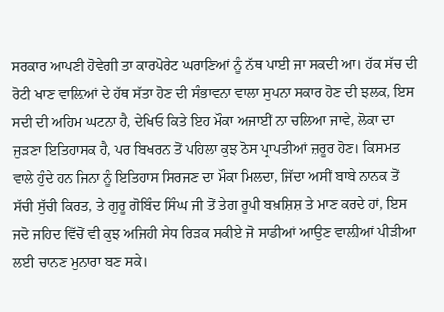ਸਰਕਾਰ ਆਪਣੀ ਹੋਵੇਗੀ ਤਾ ਕਾਰਪੋਰੇਟ ਘਰਾਣਿਆਂ ਨੂੰ ਨੱਥ ਪਾਈ ਜਾ ਸਕਦੀ ਆ। ਹੱਕ ਸੱਚ ਦੀ ਰੋਟੀ ਖਾਣ ਵਾਲ਼ਿਆਂ ਦੇ ਹੱਥ ਸੱਤਾ ਹੋਣ ਦੀ ਸੰਭਾਵਨਾ ਵਾਲਾ ਸੁਪਨਾ ਸਕਾਰ ਹੋਣ ਦੀ ਝਲਕ, ਇਸ ਸਦੀ ਦੀ ਅਹਿਮ ਘਟਨਾ ਹੈ, ਦੇਖਿਓ ਕਿਤੇ ਇਹ ਮੌਕਾ ਅਜਾਈਂ ਨਾ ਚਲਿਆ ਜਾਵੇ, ਲੋਕਾ ਦਾ ਜੁੜਣਾ ਇਤਿਹਾਸਕ ਹੈ, ਪਰ ਬਿਖਰਨ ਤੋਂ ਪਹਿਲਾ ਕੁਝ ਠੋਸ ਪ੍ਰਾਪਤੀਆਂ ਜ਼ਰੂਰ ਹੋਣ। ਕਿਸਮਤ ਵਾਲੇ ਹੁੰਦੇ ਹਨ ਜਿਨਾ ਨੂੰ ਇਤਿਹਾਸ ਸਿਰਜਣ ਦਾ ਮੌਕਾ ਮਿਲਦਾ, ਜਿੱਦਾ ਅਸੀਂ ਬਾਬੇ ਨਾਨਕ ਤੋਂ ਸੱਚੀ ਸੁੱਚੀ ਕਿਰਤ, ਤੇ ਗੁਰੂ ਗੋਬਿੰਦ ਸਿੰਘ ਜੀ ਤੋਂ ਤੇਗ ਰੂਪੀ ਬਖ਼ਸ਼ਿਸ਼ ਤੇ ਮਾਣ ਕਰਦੇ ਹਾਂ, ਇਸ ਜਦੋ ਜਹਿਦ ਵਿੱਚੋਂ ਵੀ ਕੁਝ ਅਜਿਹੀ ਸੇਧ ਰਿੜਕ ਸਕੀਏ ਜੋ ਸਾਡੀਆਂ ਆਉਣ ਵਾਲ਼ੀਆਂ ਪੀੜੀਆ ਲਈ ਚਾਨਣ ਮੁਨਾਰਾ ਬਣ ਸਕੇ।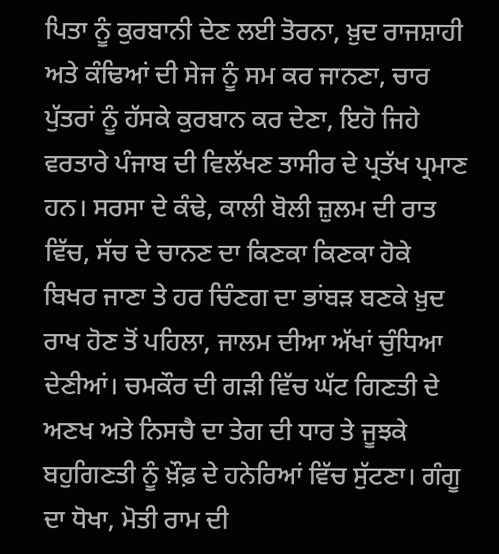ਪਿਤਾ ਨੂੰ ਕੁਰਬਾਨੀ ਦੇਣ ਲਈ ਤੋਰਨਾ, ਖ਼ੁਦ ਰਾਜਸ਼ਾਹੀ ਅਤੇ ਕੰਢਿਆਂ ਦੀ ਸੇਜ ਨੂੰ ਸਮ ਕਰ ਜਾਨਣਾ, ਚਾਰ ਪੁੱਤਰਾਂ ਨੂੰ ਹੱਸਕੇ ਕੁਰਬਾਨ ਕਰ ਦੇਣਾ, ਇਹੋ ਜਿਹੇ ਵਰਤਾਰੇ ਪੰਜਾਬ ਦੀ ਵਿਲੱਖਣ ਤਾਸੀਰ ਦੇ ਪ੍ਰਤੱਖ ਪ੍ਰਮਾਣ ਹਨ। ਸਰਸਾ ਦੇ ਕੰਢੇ, ਕਾਲੀ ਬੋਲੀ ਜ਼ੁਲਮ ਦੀ ਰਾਤ ਵਿੱਚ, ਸੱਚ ਦੇ ਚਾਨਣ ਦਾ ਕਿਣਕਾ ਕਿਣਕਾ ਹੋਕੇ ਬਿਖਰ ਜਾਣਾ ਤੇ ਹਰ ਚਿੰਣਗ ਦਾ ਭਾਂਬੜ ਬਣਕੇ ਖ਼ੁਦ ਰਾਖ ਹੋਣ ਤੋਂ ਪਹਿਲਾ, ਜਾਲਮ ਦੀਆ ਅੱਖਾਂ ਚੁੰਧਿਆ ਦੇਣੀਆਂ। ਚਮਕੌਰ ਦੀ ਗੜੀ ਵਿੱਚ ਘੱਟ ਗਿਣਤੀ ਦੇ ਅਣਖ ਅਤੇ ਨਿਸਚੈ ਦਾ ਤੇਗ ਦੀ ਧਾਰ ਤੇ ਜੂਝਕੇ ਬਹੁਗਿਣਤੀ ਨੂੰ ਖ਼ੌਫ਼ ਦੇ ਹਨੇਰਿਆਂ ਵਿੱਚ ਸੁੱਟਣਾ। ਗੰਗੂ ਦਾ ਧੋਖਾ, ਮੋਤੀ ਰਾਮ ਦੀ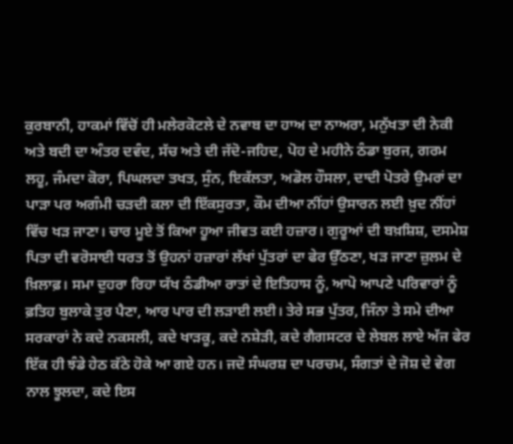ਕੁਰਬਾਨੀ, ਹਾਕਮਾਂ ਵਿੱਚੋਂ ਹੀ ਮਲੇਰਕੋਟਲੇ ਦੇ ਨਵਾਬ ਦਾ ਹਾਅ ਦਾ ਨਾਅਰਾ, ਮਨੁੱਖਤਾ ਦੀ ਨੇਕੀ ਅਤੇ ਬਦੀ ਦਾ ਅੰਤਰ ਦਵੰਦ, ਸੱਚ ਅਤੇ ਦੀ ਜੱਦੋ-ਜਹਿਦ, ਪੋਹ ਦੇ ਮਹੀਨੇ ਠੰਡਾ ਬੁਰਜ, ਗਰਮ ਲਹੂ, ਜੰਮਦਾ ਕੋਰਾ, ਪਿਘਲਦਾ ਤਖਤ, ਸੁੰਨ, ਇਕੱਲਤਾ, ਅਡੋਲ ਹੌਸਲਾ, ਦਾਦੀ ਪੋਤਰੇ ਉਮਰਾਂ ਦਾ ਪਾੜਾ ਪਰ ਅਗੰਮੀ ਚੜਦੀ ਕਲਾ ਦੀ ਇੱਕਸੁਰਤਾ, ਕੌਮ ਦੀਆ ਨੀਂਹਾਂ ਉਸਾਰਨ ਲਈ ਖ਼ੁਦ ਨੀਂਹਾਂ ਵਿੱਚ ਖੜ ਜਾਣਾ। ਚਾਰ ਮੂਏ ਤੋਂ ਕਿਆ ਹੂਆ ਜੀਵਤ ਕਈ ਹਜ਼ਾਰ। ਗੁਰੂਆਂ ਦੀ ਬਖ਼ਸ਼ਿਸ਼, ਦਸਮੇਸ਼ ਪਿਤਾ ਦੀ ਵਰੋਸਾਈ ਧਰਤ ਤੋਂ ਉਹਨਾਂ ਹਜ਼ਾਰਾਂ ਲੱਖਾਂ ਪੁੱਤਰਾਂ ਦਾ ਫੇਰ ਉੱਠਣਾ, ਖੜ ਜਾਣਾ ਜ਼ੁਲਮ ਦੇ ਖ਼ਿਲਾਫ਼। ਸਮਾ ਦੁਹਰਾ ਰਿਹਾ ਯੱਖ ਠੰਡੀਆ ਰਾਤਾਂ ਦੇ ਇਤਿਹਾਸ ਨੂੰ, ਆਪੋ ਆਪਣੇ ਪਰਿਵਾਰਾਂ ਨੂੰ ਫ਼ਤਿਹ ਬੁਲਾਕੇ ਤੁਰ ਪੈਣਾ, ਆਰ ਪਾਰ ਦੀ ਲੜਾਈ ਲਈ। ਤੇਰੇ ਸਭ ਪੁੱਤਰ, ਜਿੰਨਾ ਤੇ ਸਮੇ ਦੀਆ ਸਰਕਾਰਾਂ ਨੇ ਕਦੇ ਨਕਸਲੀ, ਕਦੇ ਖਾੜਕੂ, ਕਦੇ ਨਸ਼ੇੜੀ, ਕਦੇ ਗੈਗਸਟਰ ਦੇ ਲੇਬਲ ਲਾਏ ਅੱਜ ਫੇਰ ਇੱਕ ਹੀ ਝੰਡੇ ਹੇਠ ਕੱਠੇ ਹੋਕੇ ਆ ਗਏ ਹਨ। ਜਦੋ ਸੰਘਰਸ਼ ਦਾ ਪਰਚਮ, ਸੰਗਤਾਂ ਦੇ ਜੋਸ਼ ਦੇ ਵੇਗ ਨਾਲ ਝੂਲਦਾ, ਕਦੇ ਇਸ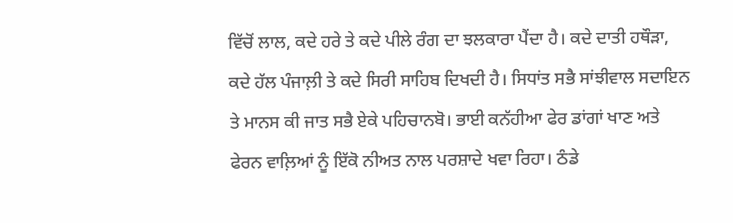ਵਿੱਚੋਂ ਲਾਲ, ਕਦੇ ਹਰੇ ਤੇ ਕਦੇ ਪੀਲੇ ਰੰਗ ਦਾ ਝਲਕਾਰਾ ਪੈਂਦਾ ਹੈ। ਕਦੇ ਦਾਤੀ ਹਥੌੜਾ, ਕਦੇ ਹੱਲ ਪੰਜਾਲ਼ੀ ਤੇ ਕਦੇ ਸਿਰੀ ਸਾਹਿਬ ਦਿਖਦੀ ਹੈ। ਸਿਧਾਂਤ ਸਭੈ ਸਾਂਝੀਵਾਲ ਸਦਾਇਨ ਤੇ ਮਾਨਸ ਕੀ ਜਾਤ ਸਭੈ ਏਕੇ ਪਹਿਚਾਨਬੋ। ਭਾਈ ਕਨੱਹੀਆ ਫੇਰ ਡਾਂਗਾਂ ਖਾਣ ਅਤੇ ਫੇਰਨ ਵਾਲ਼ਿਆਂ ਨੂੰ ਇੱਕੋ ਨੀਅਤ ਨਾਲ ਪਰਸ਼ਾਦੇ ਖਵਾ ਰਿਹਾ। ਠੰਡੇ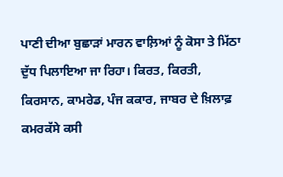ਪਾਣੀ ਦੀਆ ਬੁਛਾੜਾਂ ਮਾਰਨ ਵਾਲ਼ਿਆਂ ਨੂੰ ਕੋਸਾ ਤੇ ਮਿੱਠਾ ਦੁੱਧ ਪਿਲਾਇਆ ਜਾ ਰਿਹਾ। ਕਿਰਤ, ਕਿਰਤੀ, ਕਿਰਸਾਨ, ਕਾਮਰੇਡ, ਪੰਜ ਕਕਾਰ, ਜਾਬਰ ਦੇ ਖ਼ਿਲਾਫ਼ ਕਮਰਕੱਸੇ ਕਸੀ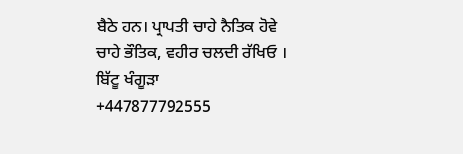ਬੈਠੇ ਹਨ। ਪ੍ਰਾਪਤੀ ਚਾਹੇ ਨੈਤਿਕ ਹੋਵੇ ਚਾਹੇ ਭੌਤਿਕ, ਵਹੀਰ ਚਲਦੀ ਰੱਖਿਓ ।
ਬਿੱਟੂ ਖੰਗੂੜਾ
+447877792555